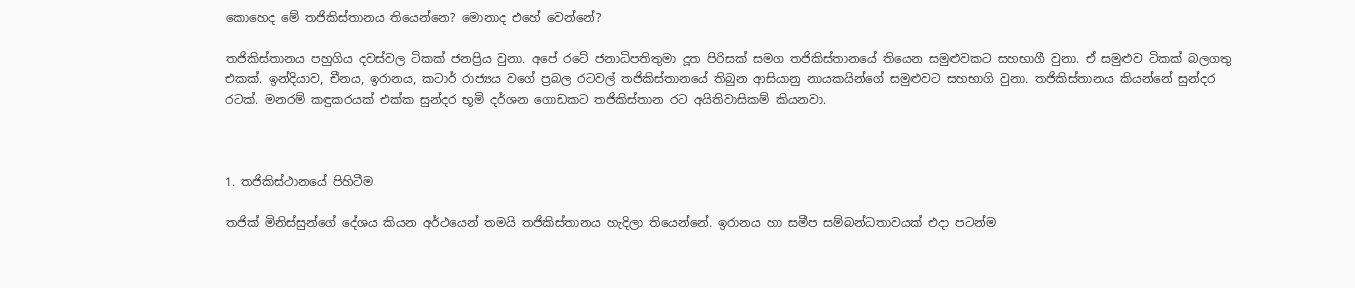කොහෙද මේ තජිකිස්තානය තියෙන්නෙ? මොනාද එහේ වෙන්නේ?

තජිකිස්තානය පහුගිය දවස්වල ටිකක් ජනප්‍රිය වුනා. අපේ රටේ ජනාධිපතිතුමා දූත පිරිසක් සමග තජිකිස්තානයේ තියෙන සමුළුවකට සහභාගී වුනා. ඒ සමුළුව ටිකක් බලගතු එකක්. ඉන්දියාව, චීනය, ඉරානය, කටාර් රාජ්‍යය වගේ ප්‍රබල රටවල් තජිකිස්තානයේ තිබුන ආසියානු නායකයින්ගේ සමුළුවට සහභාගි වුනා. තජිකිස්තානය කියන්නේ සුන්දර රටක්. මනරම් කඳුකරයක් එක්ක සුන්දර භූමි දර්ශන ගොඩකට තජිකිස්තාන රට අයිතිවාසිකම් කියනවා.



1. තජිකිස්ථානයේ පිහිටීම

තජික් මිනිස්සුන්ගේ දේශය කියන අර්ථයෙන් තමයි තජිකිස්තානය හැදිලා තියෙන්නේ. ඉරානය හා සමීප සම්බන්ධතාවයක් එදා පටන්ම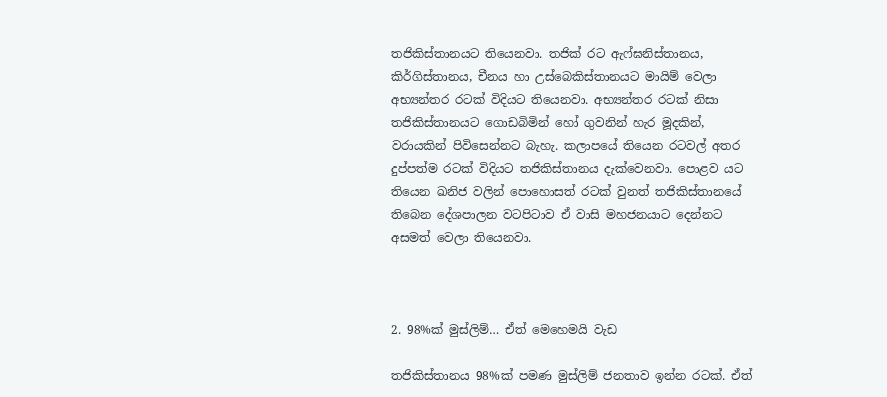තජිකිස්තානයට තියෙනවා. තජික් රට ඇෆ්ඝනිස්තානය, කිර්ගිස්තානය, චීනය හා උස්බෙකිස්තානයට මායිම් වෙලා අභ්‍යන්තර රටක් විදියට තියෙනවා. අභ්‍යන්තර රටක් නිසා තජිකිස්තානයට ගොඩබිමින් හෝ ගුවනින් හැර මූදකින්, වරායකින් පිවිසෙන්නට බැහැ. කලාපයේ තියෙන රටවල් අතර දුප්පත්ම රටක් විදියට තජිකිස්තානය දැක්වෙනවා. පොළව යට තියෙන ඛනිජ වලින් පොහොසත් රටක් වුනත් තජිකිස්තානයේ තිබෙන දේශපාලන වටපිටාව ඒ වාසි මහජනයාට දෙන්නට අසමත් වෙලා තියෙනවා.



2. 98%ක් මුස්ලිම්… ඒත් මෙහෙමයි වැඩ

තජිකිස්තානය 98%ක් පමණ මුස්ලිම් ජනතාව ඉන්න රටක්. ඒත්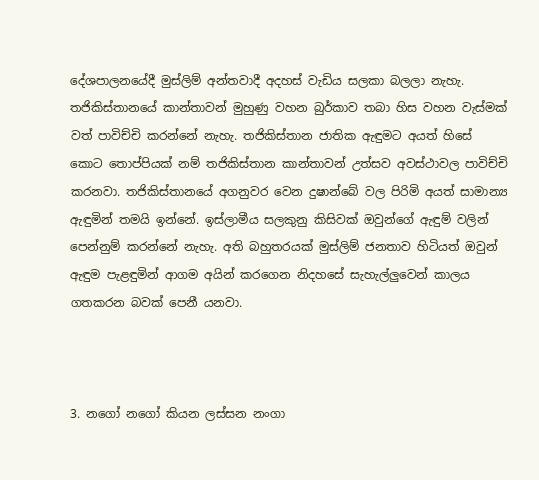දේශපාලනයේදී මුස්ලිම් අන්තවාදී අදහස් වැඩිය සලකා බලලා නැහැ. තජිකිස්තානයේ කාන්තාවන් මුහුණු වහන බුර්කාව තබා හිස වහන වැස්මක් වත් පාවිච්චි කරන්නේ නැහැ. තජිකිස්තාන ජාතික ඇඳුමට අයත් හිසේ කොට තොප්පියක් නම් තජිකිස්තාන කාන්තාවන් උත්සව අවස්ථාවල පාවිච්චි කරනවා. තජිකිස්තානයේ අගනුවර වෙන දුෂාන්බේ වල පිරිමි අයත් සාමාන්‍ය ඇඳුමින් තමයි ඉන්නේ. ඉස්ලාමීය සලකුනු කිසිවක් ඔවුන්ගේ ඇඳුම් වලින් පෙන්නුම් කරන්නේ නැහැ. අති බහුතරයක් මුස්ලිම් ජනතාව හිටියත් ඔවුන් ඇඳුම පැළඳුමින් ආගම අයින් කරගෙන නිදහසේ සැහැල්ලුවෙන් කාලය ගතකරන බවක් පෙනී යනවා.



3. නගෝ නගෝ කියන ලස්සන නංගා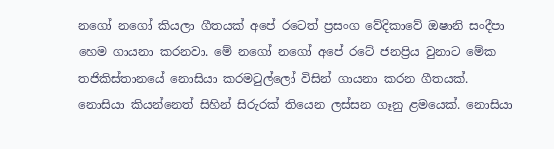නගෝ නගෝ කියලා ගීතයක් අපේ රටෙත් ප්‍රසංග වේදිකාවේ ඔෂානි සංදීපා හෙම ගායනා කරනවා. මේ නගෝ නගෝ අපේ රටේ ජනප්‍රිය වුනාට මේක තජිකිස්තානයේ නොසියා කරමටුල්ලෝ විසින් ගායනා කරන ගීතයක්. නොසියා කියන්නෙත් සිහින් සිරුරක් තියෙන ලස්සන ගෑනු ළමයෙක්. නොසියා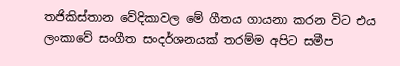තජිකිස්තාන වේදිකාවල මේ ගීතය ගායනා කරන විට එය ලංකාවේ සංගීත සංදර්ශනයක් තරම්ම අපිට සමීප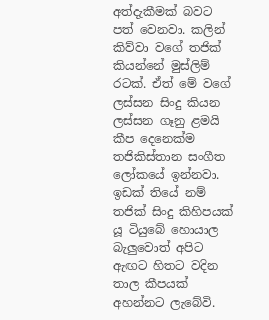අත්දැකීමක් බවට පත් වෙනවා. කලින් කිව්වා වගේ තජික් කියන්නේ මුස්ලිම් රටක්. ඒත් මේ වගේ ලස්සන සිංදු කියන ලස්සන ගෑනු ළමයි කීප දෙනෙක්ම තජිකිස්තාන සංගීත ලෝකයේ ඉන්නවා. ඉඩක් තියේ නම් තජික් සිංදු කිහිපයක් යූ ටියුබේ හොයාල බැලුවොත් අපිට ඇඟට හිතට වදින තාල කීපයක් අහන්නට ලැබේවි.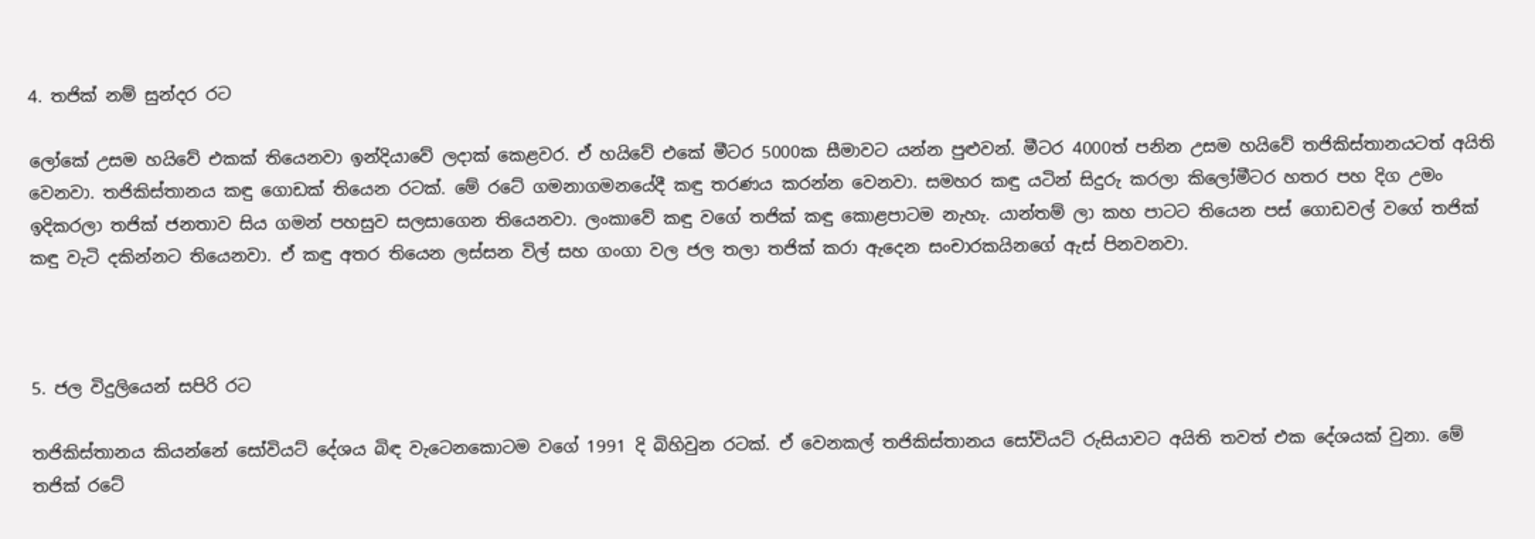4. තජික් නම් සුන්දර රට

ලෝකේ උසම හයිවේ එකක් තියෙනවා ඉන්දියාවේ ලදාක් කෙළවර. ඒ හයිවේ එකේ මීටර 5000ක සීමාවට යන්න පුළුවන්. මීටර 4000ත් පනින උසම හයිවේ තජිකිස්තානයටත් අයිති වෙනවා. තජිකිස්තානය කඳු ගොඩක් තියෙන රටක්. මේ රටේ ගමනාගමනයේදී කඳු තරණය කරන්න වෙනවා. සමහර කඳු යටින් සිදුරු කරලා කිලෝමීටර හතර පහ දිග උමං ඉදිකරලා තජික් ජනතාව සිය ගමන් පහසුව සලසාගෙන තියෙනවා. ලංකාවේ කඳු වගේ තජික් කඳු කොළපාටම නැහැ. යාන්තම් ලා කහ පාටට තියෙන පස් ගොඩවල් වගේ තජික් කඳු වැටි දකින්නට තියෙනවා. ඒ කඳු අතර තියෙන ලස්සන විල් සහ ගංගා වල ජල තලා තජික් කරා ඇදෙන සංචාරකයිනගේ ඇස් පිනවනවා.



5. ජල විදුලියෙන් සපිරි රට

තජිකිස්තානය කියන්නේ සෝවියට් දේශය බිඳ වැටෙනකොටම වගේ 1991 දි බිහිවුන රටක්. ඒ වෙනකල් තජිකිස්තානය සෝවියට් රුසියාවට අයිති තවත් එක දේශයක් වුනා. මේ තජික් රටේ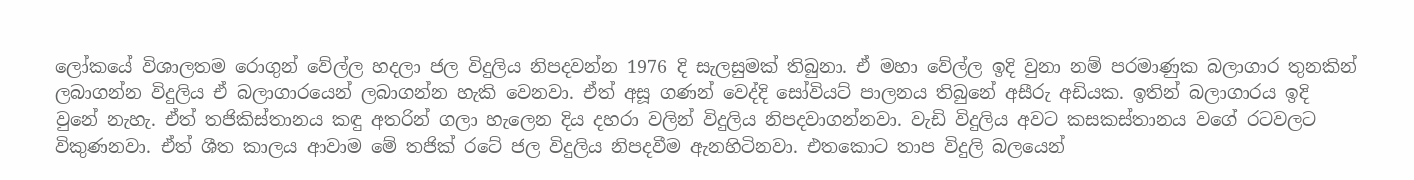ලෝකයේ විශාලතම රොගුන් වේල්ල හදලා ජල විදුලිය නිපදවන්න 1976 දි සැලසුමක් තිබුනා. ඒ මහා වේල්ල ඉදි වුනා නම් පරමාණුක බලාගාර තුනකින් ලබාගන්න විදුලිය ඒ බලාගාරයෙන් ලබාගන්න හැකි වෙනවා. ඒත් අසූ ගණන් වෙද්දි සෝවියට් පාලනය තිබුනේ අසීරු අඩියක. ඉතින් බලාගාරය ඉදි වුනේ නැහැ. ඒත් තජිකිස්තානය කඳු අතරින් ගලා හැලෙන දිය දහරා වලින් විදුලිය නිපදවාගන්නවා. වැඩි විදුලිය අවට කසකස්තානය වගේ රටවලට විකුණනවා. ඒත් ශීත කාලය ආවාම මේ තජික් රටේ ජල විදුලිය නිපදවීම ඇනහිටිනවා. එතකොට තාප විදුලි බලයෙන්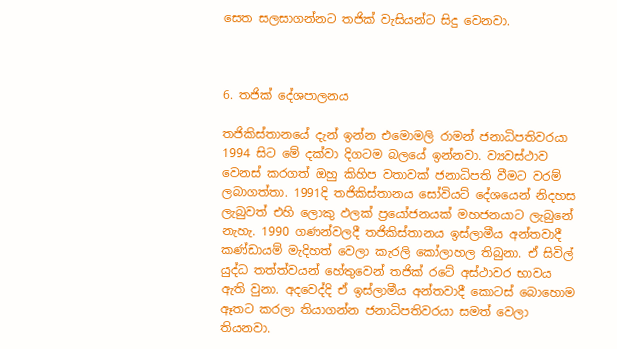සෙත සලසාගන්නට තජික් වැසියන්ට සිදු වෙනවා.



6. තජික් දේශපාලනය

තජිකිස්තානයේ දැන් ඉන්න එමොමලි රාමන් ජනාධිපතිවරයා 1994 සිට මේ දක්වා දිගටම බලයේ ඉන්නවා. ව්‍යවස්ථාව වෙනස් කරගත් ඔහු කිහිප වතාවක් ජනාධිපති වීමට වරම් ලබාගත්තා. 1991දි තජිකිස්තානය සෝවියට් දේශයෙන් නිදහස ලැබුවත් එහි ලොකු ඵලක් ප්‍රයෝජනයක් මහජනයාට ලැබුනේ නැහැ. 1990 ගණන්වලදී තජිකිස්තානය ඉස්ලාමීය අන්තවාදී කණ්ඩායම් මැදිහත් වෙලා කැරලි කෝලාහල තිබුනා. ඒ සිවිල් යුද්ධ තත්ත්වයන් හේතුවෙන් තජික් රටේ අස්ථාවර භාවය ඇති වුනා. අදවෙද්දි ඒ ඉස්ලාමීය අන්තවාදී කොටස් බොහොම ඈතට කරලා තියාගන්න ජනාධිපතිවරයා සමත් වෙලා තියනවා.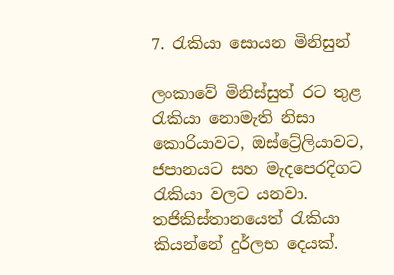7. රැකියා සොයන මිනිසුන්

ලංකාවේ මිනිස්සුත් රට තුළ රැකියා නොමැති නිසා කොරියාවට, ඔස්ට්‍රේලියාවට, ජපානයට සහ මැදපෙරදිගට රැකියා වලට යනවා. තජිකිස්තානයෙත් රැකියා කියන්නේ දුර්ලභ දෙයක්.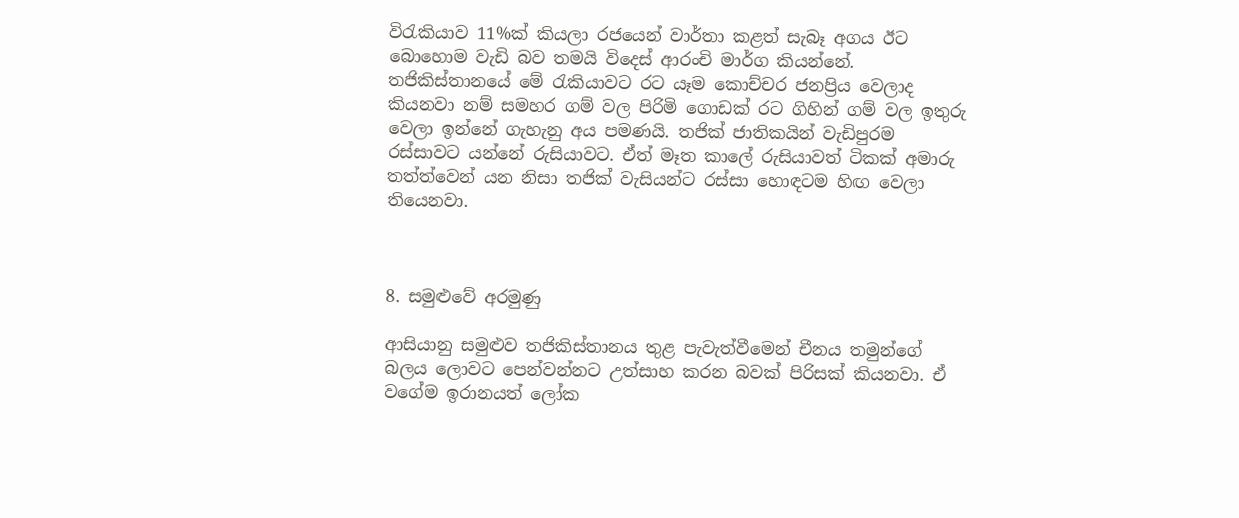විරැකියාව 11%ක් කියලා රජයෙන් වාර්තා කළත් සැබෑ අගය ඊට බොහොම වැඩි බව තමයි විදෙස් ආරංචි මාර්ග කියන්නේ. තජිකිස්තානයේ මේ රැකියාවට රට යෑම කොච්චර ජනප්‍රිය වෙලාද කියනවා නම් සමහර ගම් වල පිරිමි ගොඩක් රට ගිහින් ගම් වල ඉතුරු වෙලා ඉන්නේ ගැහැනු අය පමණයි. තජික් ජාතිකයින් වැඩිපුරම රස්සාවට යන්නේ රුසියාවට. ඒත් මෑත කාලේ රුසියාවත් ටිකක් අමාරු තත්ත්වෙන් යන නිසා තජික් වැසියන්ට රස්සා හොඳටම හිඟ වෙලා තියෙනවා.



8. සමුළුවේ අරමුණු

ආසියානු සමුළුව තජිකිස්තානය තුළ පැවැත්වීමෙන් චීනය තමුන්ගේ බලය ලොවට පෙන්වන්නට උත්සාහ කරන බවක් පිරිසක් කියනවා. ඒ වගේම ඉරානයත් ලෝක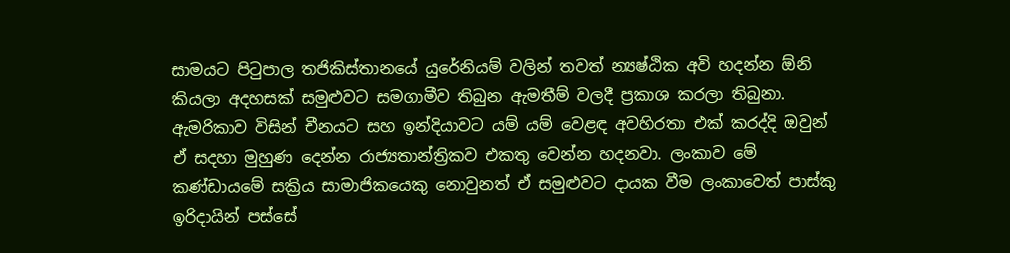සාමයට පිටුපාල තජිකිස්තානයේ යුරේනියම් වලින් තවත් න්‍යෂ්ඨික අවි හදන්න ඕනි කියලා අදහසක් සමුළුවට සමගාමීව තිබුන ඇමතීම් වලදී ප්‍රකාශ කරලා තිබුනා. ඇමරිකාව විසින් චීනයට සහ ඉන්දියාවට යම් යම් වෙළඳ අවහිරතා එක් කරද්දි ඔවුන් ඒ සදහා මුහුණ දෙන්න රාජ්‍යතාන්ත්‍රිකව එකතු වෙන්න හදනවා. ලංකාව මේ කණ්ඩායමේ සක්‍රිය සාමාජිකයෙකු නොවුනත් ඒ සමුළුවට දායක වීම ලංකාවෙත් පාස්කු ඉරිදායින් පස්සේ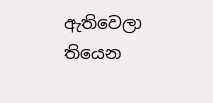ඇතිවෙලා තියෙන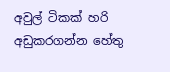අවුල් ටිකක් හරි අඩුකරගන්න හේතු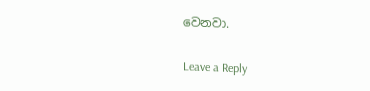වෙනවා.

Leave a Reply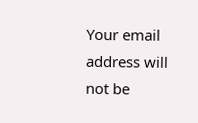Your email address will not be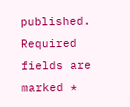published. Required fields are marked *